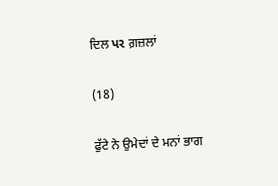ਦਿਲ પર ਗ਼ਜ਼ਲਾਂ

(18)

ਫੁੱਟੇ ਨੇ ਉਮੇਦਾਂ ਦੇ ਮਨਾਂ ਭਾਗ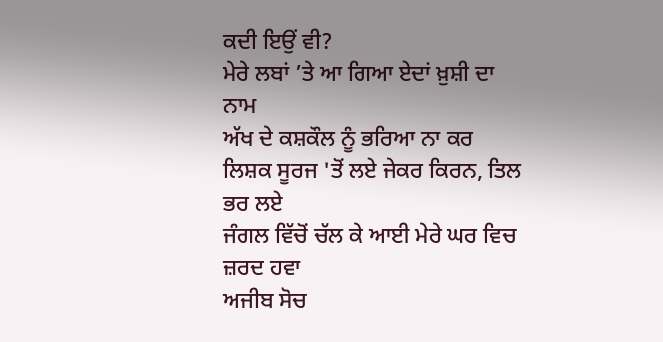ਕਦੀ ਇਉਂ ਵੀ?
ਮੇਰੇ ਲਬਾਂ ’ਤੇ ਆ ਗਿਆ ਏਦਾਂ ਖ਼ੁਸ਼ੀ ਦਾ ਨਾਮ
ਅੱਖ ਦੇ ਕਸ਼ਕੌਲ ਨੂੰ ਭਰਿਆ ਨਾ ਕਰ
ਲਿਸ਼ਕ ਸੂਰਜ 'ਤੋਂ ਲਏ ਜੇਕਰ ਕਿਰਨ, ਤਿਲ ਭਰ ਲਏ
ਜੰਗਲ ਵਿੱਚੋਂ ਚੱਲ ਕੇ ਆਈ ਮੇਰੇ ਘਰ ਵਿਚ ਜ਼ਰਦ ਹਵਾ
ਅਜੀਬ ਸੋਚ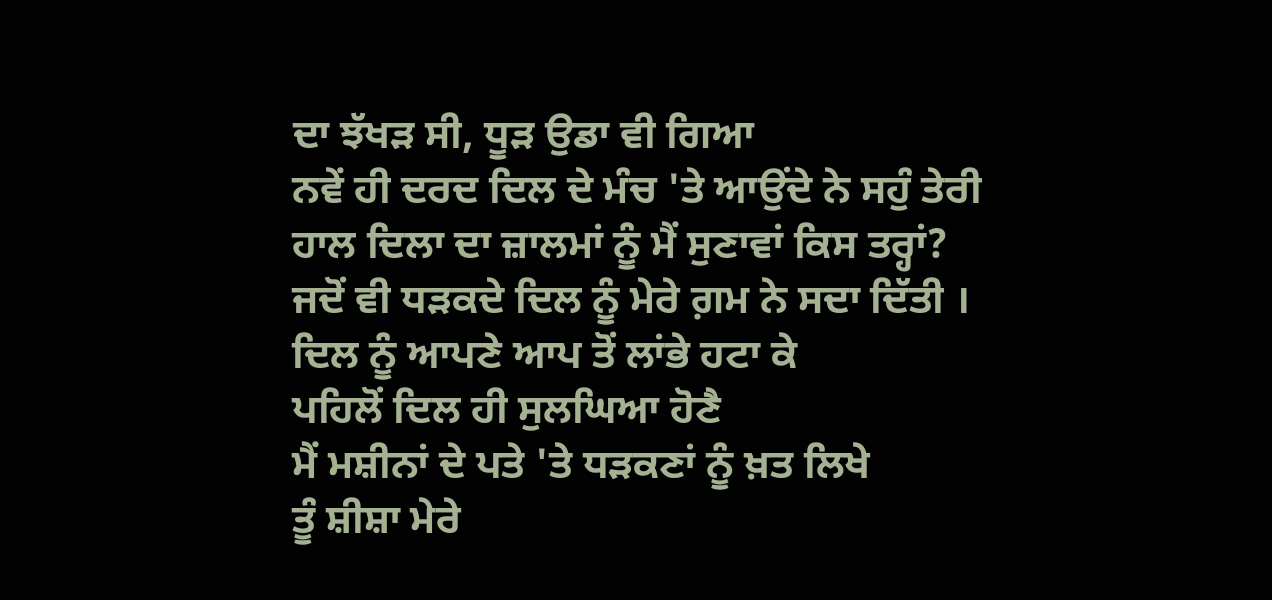ਦਾ ਝੱਖੜ ਸੀ, ਧੂੜ ਉਡਾ ਵੀ ਗਿਆ
ਨਵੇਂ ਹੀ ਦਰਦ ਦਿਲ ਦੇ ਮੰਚ 'ਤੇ ਆਉਂਦੇ ਨੇ ਸਹੁੰ ਤੇਰੀ
ਹਾਲ ਦਿਲਾ ਦਾ ਜ਼ਾਲਮਾਂ ਨੂੰ ਮੈਂ ਸੁਣਾਵਾਂ ਕਿਸ ਤਰ੍ਹਾਂ?
ਜਦੋਂ ਵੀ ਧੜਕਦੇ ਦਿਲ ਨੂੰ ਮੇਰੇ ਗ਼ਮ ਨੇ ਸਦਾ ਦਿੱਤੀ ।
ਦਿਲ ਨੂੰ ਆਪਣੇ ਆਪ ਤੋਂ ਲਾਂਭੇ ਹਟਾ ਕੇ
ਪਹਿਲੋਂ ਦਿਲ ਹੀ ਸੁਲਘਿਆ ਹੋਣੈ
ਮੈਂ ਮਸ਼ੀਨਾਂ ਦੇ ਪਤੇ 'ਤੇ ਧੜਕਣਾਂ ਨੂੰ ਖ਼ਤ ਲਿਖੇ
ਤੂੰ ਸ਼ੀਸ਼ਾ ਮੇਰੇ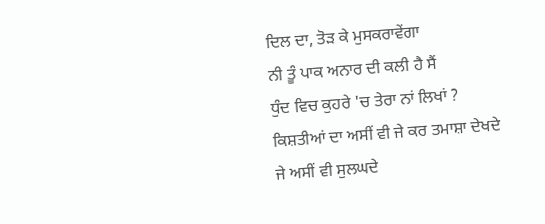ਦਿਲ ਦਾ, ਤੋੜ ਕੇ ਮੁਸਕਰਾਵੇਂਗਾ
ਨੀ ਤੂੰ ਪਾਕ ਅਨਾਰ ਦੀ ਕਲੀ ਹੈ ਸੈਂ
ਧੁੰਦ ਵਿਚ ਕੁਹਰੇ 'ਚ ਤੇਰਾ ਨਾਂ ਲਿਖਾਂ ?
ਕਿਸ਼ਤੀਆਂ ਦਾ ਅਸੀਂ ਵੀ ਜੇ ਕਰ ਤਮਾਸ਼ਾ ਦੇਖਦੇ
ਜੇ ਅਸੀਂ ਵੀ ਸੁਲਘਦੇ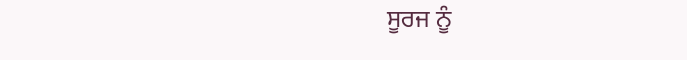ਸੂਰਜ ਨੂੰ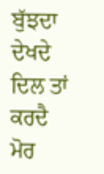ਬੁੱਝਦਾ ਦੇਖਦੇ
ਦਿਲ ਤਾਂ ਕਰਦੈ ਮੋਰ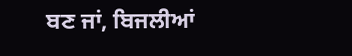ਬਣ ਜਾਂ, ਬਿਜਲੀਆਂ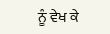ਨੂੰ ਵੇਖ ਕੇ